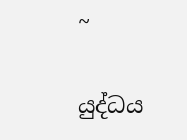~

යුද්ධය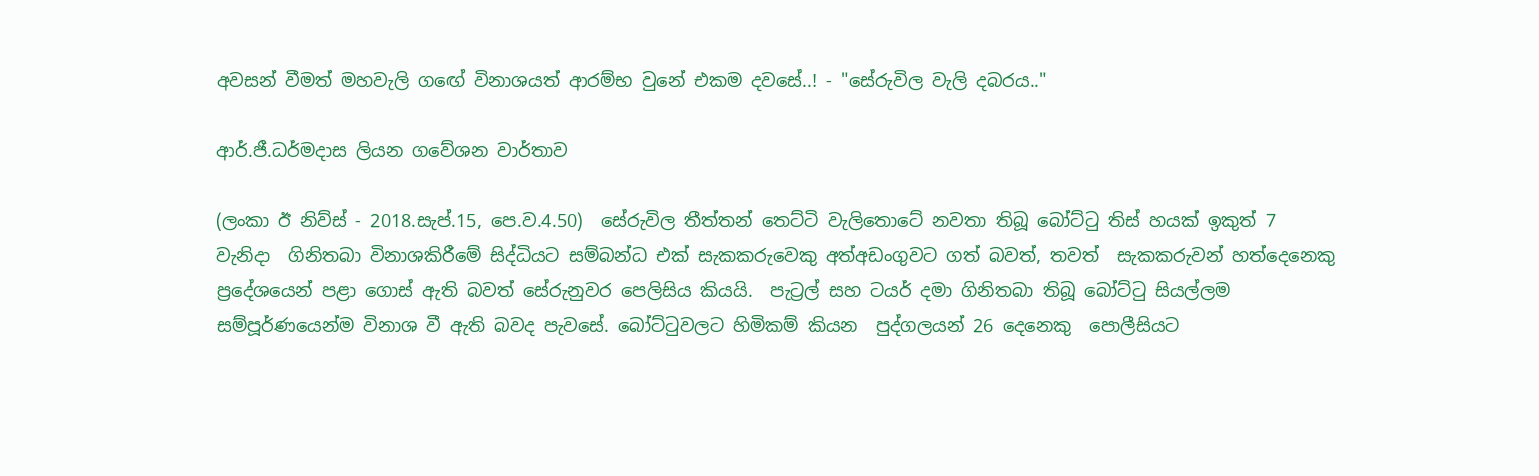අවසන් වීමත් මහවැලි ගඟේ විනාශයත් ආරම්භ වුනේ එකම දවසේ..! - "සේරුවිල වැලි දබරය.."

ආර්.ජී.ධර්මදාස ලියන ගවේශන වාර්තාව

(ලංකා ඊ නිව්ස් - 2018.සැප්.15, පෙ.ව.4.50)  සේරුවිල තීත්තන් තෙට්ටි වැලිතොටේ නවතා තිබූ බෝට්ටු තිස් හයක් ඉකුත් 7 වැනිදා  ගිනිතබා විනාශකිරීමේ සිද්ධියට සම්බන්ධ එක් සැකකරුවෙකු අත්අඩංගුවට ගත් බවත්, තවත්  සැකකරුවන් හත්දෙනෙකු ප්‍රදේශයෙන් පළා ගොස් ඇති බවත් සේරුනුවර පෙලිසිය කියයි.  පැට්‍රල් සහ ටයර් දමා ගිනිතබා තිබූ බෝට්ටු සියල්ලම සම්පූර්ණයෙන්ම විනාශ වී ඇති බවද පැවසේ. බෝට්ටුවලට හිමිකම් කියන  පුද්ගලයන් 26 දෙනෙකු  පොලීසියට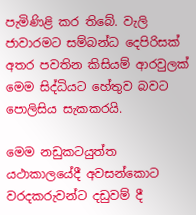පැමිණිළි කර තිබේ. වැලි ජාවාරමට සම්බන්ධ දෙපිරිසක් අතර පවතින කිසියම් ආරවුලක් මෙම සිද්ධියට හේතුව බවට පොලිසිය සැකකරයි.

මෙම නඩුකටයුත්ත යථාකාලයේදී අවසන්කොට වරදකරුවන්ට දඩුවම් දී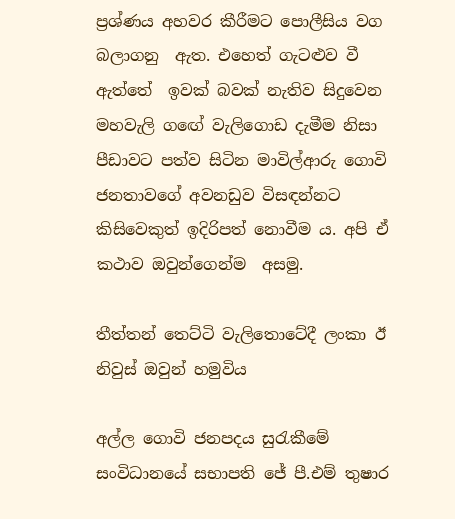ප්‍රශ්ණය අහවර කීරීමට පොලීසිය වග බලාගනු  ඇත. එහෙත් ගැටළුව වී ඇත්තේ  ඉවක් බවක් නැතිව සිදුවෙන මහවැලි ගඟේ වැලිගොඩ දැමීම නිසා පීඩාවට පත්ව සිටින මාවිල්ආරු ගොවි ජනතාවගේ අවනඩුව විසඳන්නට කිසිවෙකුත් ඉදිරිපත් නොවීම ය. අපි ඒ කථාව ඔවුන්ගෙන්ම  අසමු.

තීත්තන් තෙට්ටි වැලිතොටේදී ලංකා ඊ නිවුස් ඔවුන් හමුවිය

අල්ල ගොවි ජනපදය සුරැකීමේ සංවිධානයේ සභාපති ජේ පී.එම් තුෂාර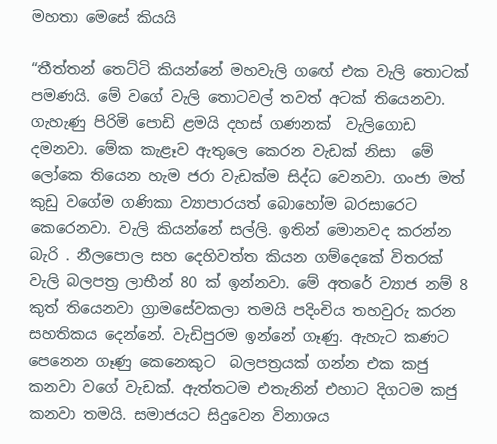මහතා මෙසේ කියයි

“තීත්තන් තෙට්ටි කියන්නේ මහවැලි ගඟේ එක වැලි තොටක් පමණයි. මේ වගේ වැලි තොටවල් තවත් අටක් තියෙනවා. ගැහැණු පිරිමි පොඩි ළමයි දහස් ගණනක්  වැලිගොඩ දමනවා. මේක කැළෑව ඇතුලෙ කෙරන වැඩක් නිසා  මේ ලෝකෙ තියෙන හැම ජරා වැඩක්ම සිද්ධ වෙනවා. ගංජා මත් කුඩු වගේම ගණිකා ව්‍යාපාරයත් බොහෝම බරසාරෙට කෙරෙනවා. වැලි කියන්නේ සල්ලි. ඉතින් මොනවද කරන්න බැරි . නීලපොල සහ දෙහිවත්ත කියන ගම්දෙකේ විතරක් වැලි බලපත්‍ර ලාභීන් 80 ක් ඉන්නවා. මේ අතරේ ව්‍යාජ නම් 8 කුත් තියෙනවා ග්‍රාමසේවකලා තමයි පදිංචිය තහවුරු කරන සහතිකය දෙන්නේ. වැඩිපුරම ඉන්නේ ගෑණු. ඇහැට කණට පෙනෙන ගෑණු කෙනෙකුට  බලපත්‍රයක් ගන්න එක කජු කනවා වගේ වැඩක්. ඇත්තටම එතැනින් එහාට දිගටම කජු කනවා තමයි. සමාජයට සිදුවෙන විනාශය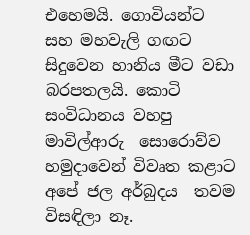එහෙමයි. ගොවියන්ට සහ මහවැලි ගඟට සිදුවෙන හානිය මීට වඩා බරපතලයි. කොටි සංවිධානය වහපු මාවිල්ආරු  සොරොව්ව හමුදාවෙන් විවෘත කළාට අපේ ජල අර්බුදය  තවම විසඳිලා නෑ.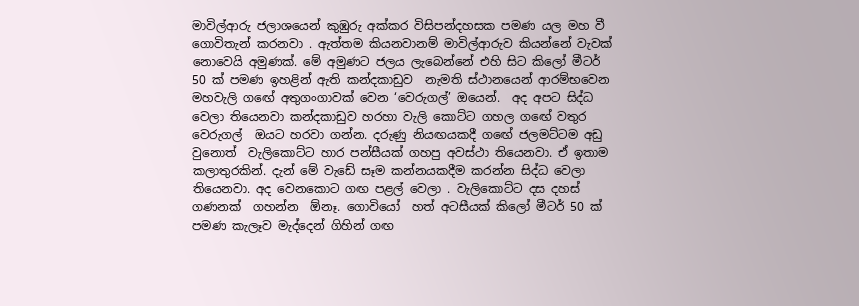මාවිල්ආරු ජලාශයෙන් කුඹුරු අක්කර විසිපන්දහසක පමණ යල මහ වී ගොවිතැන් කරනවා . ඇත්තම කියනවානම් මාවිල්ආරුව කියන්නේ වැවක් නොවෙයි අමුණක්. මේ අමුණට ජලය ලැබෙන්නේ එහි සිට කිලෝ මීටර් 50 ක් පමණ ඉහළින් ඇති කන්දකාඩුව  නැමති ස්ථානයෙන් ආරම්භවෙන මහවැලි ගඟේ අතුගංගාවක් වෙන ‘වෙරුගල්’ ඔයෙන්.  අද අපට සිද්ධ වෙලා තියෙනවා කන්දකාඩුව හරහා වැලි කොට්ට ගහල ගඟේ වතුර වෙරුගල්  ඔයට හරවා ගන්න. දරුණු නියඟයකදී ගඟේ ජලමට්ටම අඩු වුනොත්  වැලිකොට්ට හාර පන්සීයක් ගහපු අවස්ථා තියෙනවා. ඒ ඉතාම කලාතුරකින්. දැන් මේ වැඩේ සෑම කන්නයකදීම කරන්න සිද්ධ වෙලා තියෙනවා. අද වෙනකොට ගඟ පළල් වෙලා . වැලිකොට්ට දස දහස් ගණනක්  ගහන්න  ඕනෑ. ගොවියෝ  හත් අටසීයක් කිලෝ මීටර් 50 ක් පමණ කැලෑව මැද්දෙන් ගිහින් ගඟ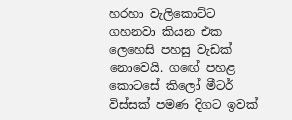හරහා වැලිකොට්ට ගහනවා කියන එක ලෙහෙසි පහසු වැඩක් නොවෙයි. ගඟේ පහළ කොටසේ කිලෝ මීටර් විස්සක් පමණ දිගට ඉවක්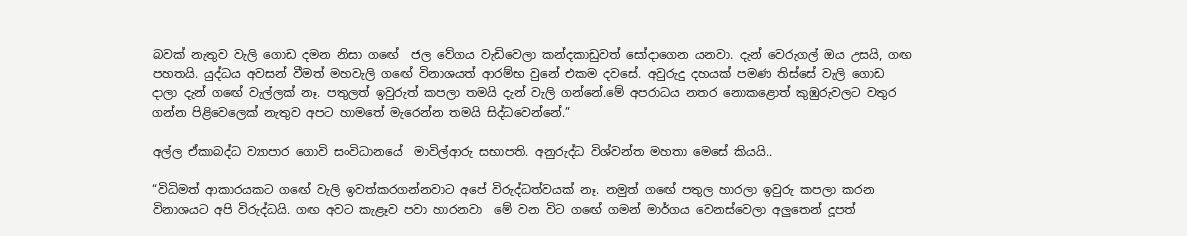බවක් නැතුව වැලි ගොඩ දමන නිසා ගඟේ  ජල වේගය වැඩිවෙලා කන්දකාඩුවත් සෝදාගෙන යනවා. දැන් වෙරුගල් ඔය උසයි, ගඟ පහතයි. යුද්ධය අවසන් වීමත් මහවැලි ගඟේ විනාශයත් ආරම්භ වුනේ එකම දවසේ. අවුරුදු දහයක් පමණ තිස්සේ වැලි ගොඩ දාලා දැන් ගඟේ වැල්ලක් නෑ. පතුලත් ඉවුරුත් කපලා තමයි දැන් වැලි ගන්නේ.මේ අපරාධය නතර නොකළොත් කුඹුරුවලට වතුර ගන්න පිළිවෙලෙක් නැතුව අපට හාමතේ මැරෙන්න තමයි සිද්ධවෙන්නේ.”

අල්ල ඒකාබද්ධ ව්‍යාපාර ගොවි සංවිධානයේ  මාවිල්ආරු සභාපති. අනුරුද්ධ විශ්වන්ත මහතා මෙසේ කියයි..

“විධිමත් ආකාරයකට ගඟේ වැලි ඉවත්කරගන්නවාට අපේ විරුද්ධත්වයක් නෑ. නමුත් ගඟේ පතුල හාරලා ඉවුරු කපලා කරන විනාශයට අපි විරුද්ධයි. ගඟ අවට කැළෑව පවා හාරනවා  මේ වන විට ගඟේ ගමන් මාර්ගය වෙනස්වෙලා අලුතෙන් දූපත්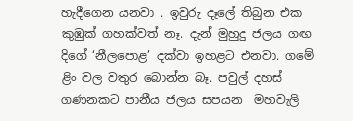හැදීගෙන යනවා . ඉවුරු දෑලේ තිබුන එක කුඹුක් ගහක්වත් නෑ. දැන් මුහුදු ජලය ගඟ දිගේ ‘නීලපොළ’ දක්වා ඉහළට එනවා. ගමේ ළිං වල වතුර බොන්න බෑ. පවුල් දහස් ගණනකට පානීය ජලය සපයන  මහවැලි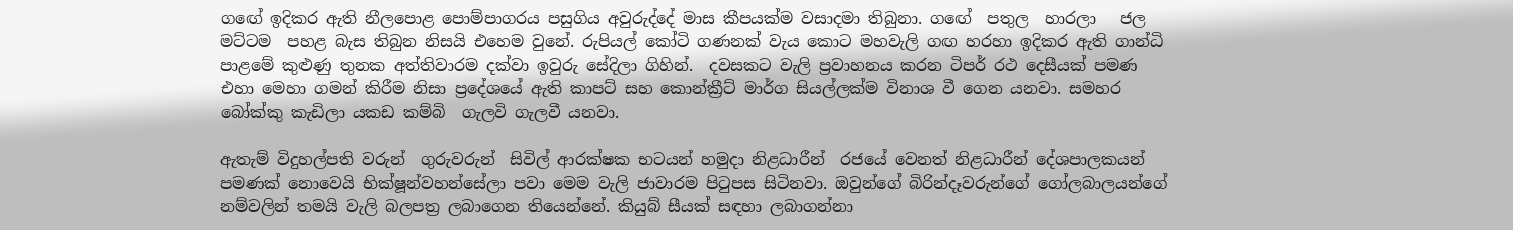ගඟේ ඉදිකර ඇති නීලපොළ පොම්පාගරය පසුගිය අවුරුද්දේ මාස කීපයක්ම වසාදමා තිබුනා. ගඟේ  පතුල  හාරලා   ජල මට්ටම  පහළ බැස තිබුන නිසයි එහෙම වුනේ. රුපියල් කෝටි ගණනක් වැය කොට මහවැලි ගඟ හරහා ඉදිකර ඇති ගාන්ධි පාළමේ කුළුණු තුනක අත්තිවාරම දක්වා ඉවුරු සේදිලා ගිහින්.  දවසකට වැලි ප්‍රවාහනය කරන ටිපර් රථ දෙසීයක් පමණ එහා මෙහා ගමන් කිරීම නිසා ප්‍රදේශයේ ඇති කාපට් සහ කොන්ක්‍රීට් මාර්ග සියල්ලක්ම විනාශ වී ගෙන යනවා. සමහර බෝක්කු කැඩිලා යකඩ කම්බි  ගැලවි ගැලවී යනවා.

ඇතැම් විදුහල්පති වරුන්  ගුරුවරුන්  සිවිල් ආරක්ෂක භටයන් හමුදා නිළධාරීන්  රජයේ වෙනත් නිළධාරීන් දේශපාලකයන් පමණක් නොවෙයි භික්ෂූන්වහන්සේලා පවා මෙම වැලි ජාවාරම පිටුපස සිටිනවා. ඔවුන්ගේ බිරින්දෑවරුන්ගේ ගෝලබාලයන්ගේ නම්වලින් තමයි වැලි බලපත්‍ර ලබාගෙන තියෙන්නේ. කියුබ් සීයක් සඳහා ලබාගන්නා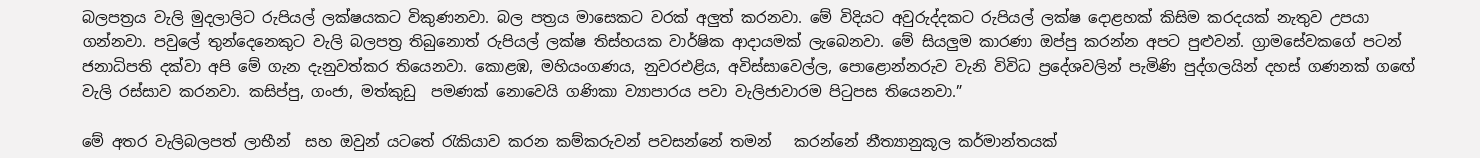බලපත්‍රය වැලි මුදලාලිට රුපියල් ලක්ෂයකට විකුණනවා. බල පත්‍රය මාසෙකට වරක් අලුත් කරනවා. මේ විදියට අවුරුද්දකට රුපියල් ලක්ෂ දොළහක් කිසිම කරදයක් නැතුව උපයා ගන්නවා. පවුලේ තුන්දෙනෙකුට වැලි බලපත්‍ර තිබුනොත් රුපියල් ලක්ෂ තිස්හයක වාර්ෂික ආදායමක් ලැබෙනවා. මේ සියලුම කාරණා ඔප්පු කරන්න අපට පුළුවන්. ග්‍රාමසේවකගේ පටන් ජනාධිපති දක්වා අපි මේ ගැන දැනුවත්කර තියෙනවා. කොළඹ, මහියංගණය, නුවරඑළිය, අවිස්සාවෙල්ල, පොළොන්නරුව වැනි විවිධ ප්‍රදේශවලින් පැමිණි පුද්ගලයින් දහස් ගණනක් ගඟේ වැලි රස්සාව කරනවා. කසිප්පු, ගංජා, මත්කුඩු  පමණක් නොවෙයි ගණිකා ව්‍යාපාරය පවා වැලිජාවාරම පිටුපස තියෙනවා.”

මේ අතර වැලිබලපත් ලාභීන්  සහ ඔවුන් යටතේ රැකියාව කරන කම්කරුවන් පවසන්නේ තමන්   කරන්නේ නීත්‍යානුකූල කර්මාන්තයක්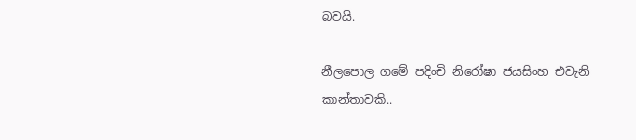බවයි.

නීලපොල ගමේ පදිංචි නිරෝෂා ජයසිංහ එවැනි කාන්තාවකි..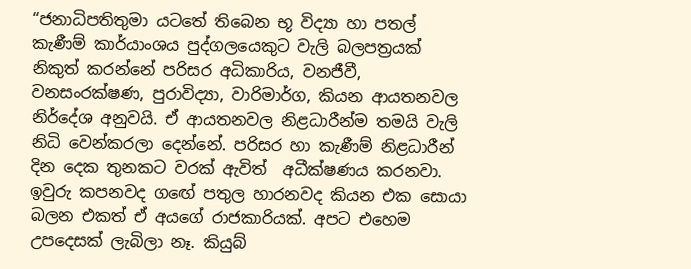“ජනාධිපතිතුමා යටතේ තිබෙන භූ විද්‍යා හා පතල් කැණීම් කාර්යාංශය පුද්ගලයෙකුට වැලි බලපත්‍රයක් නිකුත් කරන්නේ පරිසර අධිකාරිය, වනජීවී, වනසංරක්ෂණ, පුරාවිද්‍යා, වාරිමාර්ග, කියන ආයතනවල නිර්දේශ අනුවයි. ඒ ආයතනවල නිළධාරීන්ම තමයි වැලි නිධි වෙන්කරලා දෙන්නේ. පරිසර හා කැණීම් නිළධාරීන් දින දෙක තුනකට වරක් ඇවිත්  අධීක්ෂණය කරනවා. ඉවුරු කපනවද ගඟේ පතුල හාරනවද කියන එක සොයා බලන එකත් ඒ අයගේ රාජකාරියක්. අපට එහෙම උපදෙසක් ලැබිලා නෑ. කියුබ්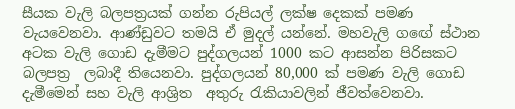සීයක වැලි බලපත්‍රයක් ගන්න රුපියල් ලක්ෂ දෙකක් පමණ වැයවෙනවා. ආණ්ඩුවට තමයි ඒ මුදල් යන්නේ. මහවැලි ගඟේ ස්ථාන අටක වැලි ගොඩ දැමීමට පුද්ගලයන් 1000 කට ආසන්න පිරිසකට  බලපත්‍ර  ලබාදී තියෙනවා. පුද්ගලයන් 80,000 ක් පමණ වැලි ගොඩ දැමීමෙන් සහ වැලි ආශ්‍රිත  අතුරු රැකියාවලින් ජීවත්වෙනවා.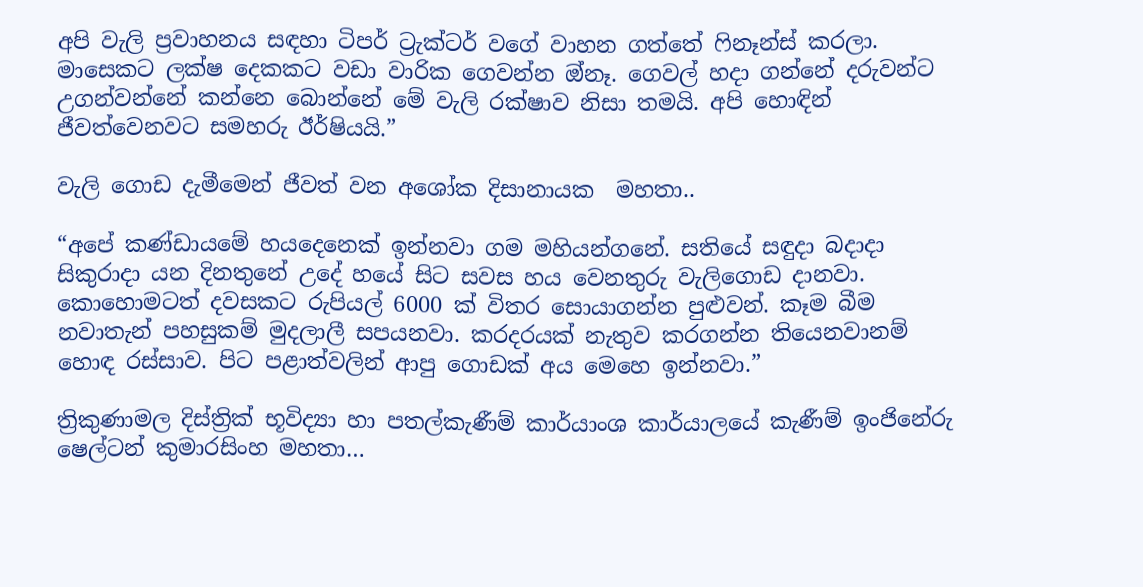අපි වැලි ප්‍රවාහනය සඳහා ටිපර් ට්‍රැක්ටර් වගේ වාහන ගත්තේ ෆිනෑන්ස් කරලා. මාසෙකට ලක්ෂ දෙකකට වඩා වාරික ගෙවන්න ඔ්නෑ. ගෙවල් හදා ගන්නේ දරුවන්ට උගන්වන්නේ කන්නෙ බොන්නේ මේ වැලි රක්ෂාව නිසා තමයි. අපි හොඳින් ජීවත්වෙනවට සමහරු ඊර්ෂියයි.”

වැලි ගොඩ දැමීමෙන් ජීවත් වන අශෝක දිසානායක  මහතා..

“අපේ කණ්ඩායමේ හයදෙනෙක් ඉන්නවා ගම මහියන්ගනේ. සතියේ සඳුදා බදාදා සිකුරාදා යන දිනතුනේ උදේ හයේ සිට සවස හය වෙනතුරු වැලිගොඩ දානවා. කොහොමටත් දවසකට රුපියල් 6000 ක් විතර සොයාගන්න පුළුවන්. කෑම බීම නවාතැන් පහසුකම් මුදලාලී සපයනවා. කරදරයක් නැතුව කරගන්න තියෙනවානම් හොඳ රස්සාව. පිට පළාත්වලින් ආපු ගොඩක් අය මෙහෙ ඉන්නවා.”

ත්‍රිකුණාමල දිස්ත්‍රික් භූවිද්‍යා හා පතල්කැණීම් කාර්යාංශ කාර්යාලයේ කැණීම් ඉංජිනේරු ෂෙල්ටන් කුමාරසිංහ මහතා…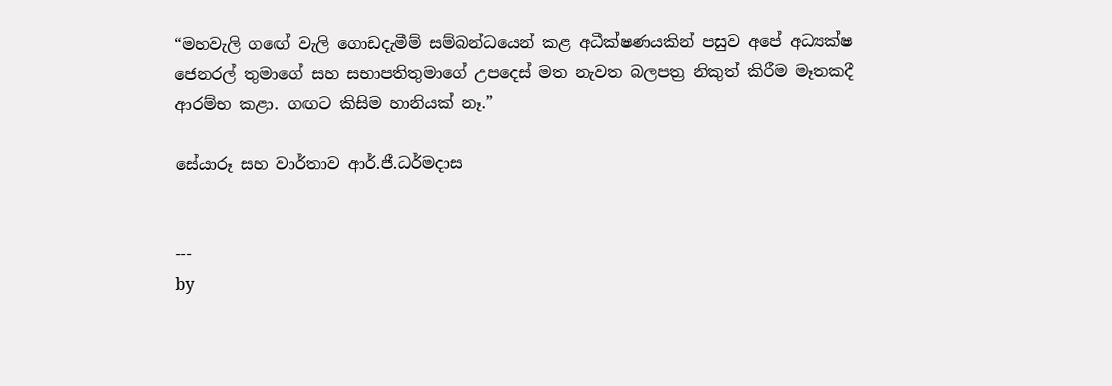“මහවැලි ගඟේ වැලි ගොඩදැමීම් සම්බන්ධයෙන් කළ අධීක්ෂණයකින් පසුව අපේ අධ්‍යක්ෂ ජෙනරල් තුමාගේ සහ සභාපතිතුමාගේ උපදෙස් මත නැවත බලපත්‍ර නිකුත් කිරීම මෑතකදී ආරම්භ කළා. ගඟට කිසිම හානියක් නෑ.”

සේයාරූ සහ වාර්තාව ආර්.ජී.ධර්මදාස


---
by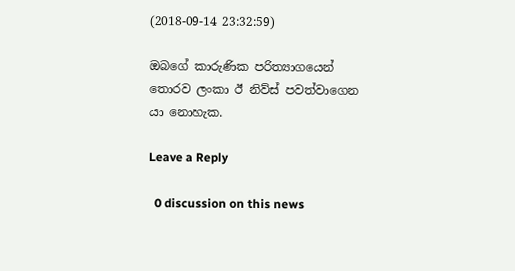(2018-09-14 23:32:59)

ඔබගේ කාරුණික පරිත්‍යාගයෙන් තොරව ලංකා ඊ නිව්ස් පවත්වාගෙන යා නොහැක.

Leave a Reply

  0 discussion on this news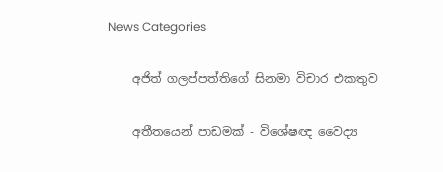News Categories

    අජිත් ගලප්පත්තිගේ සිනමා විචාර එකතුව

    අතීතයෙන් පාඩමක් - විශේෂඥ වෛද්‍ය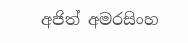අජිත් අමරසිංහ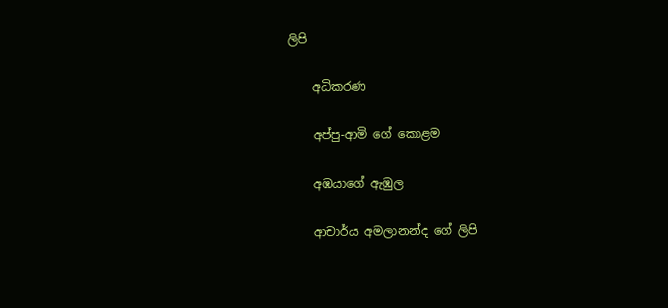ලිපි

    අධිකරණ

    අප්පු-ආමි ගේ ‌කොළම

    අඹයාගේ ඇඹුල

    ආචාර්ය අමලානන්ද ‌ගේ ලිපි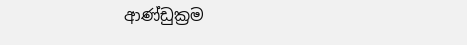ආණ්ඩුක්‍රම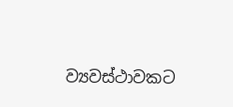ව්‍යවස්ථාවකට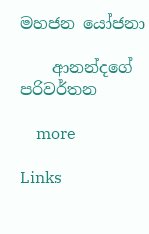මහජන යෝජනා

    ආනන්දගේ පරිවර්තන

    more

Links